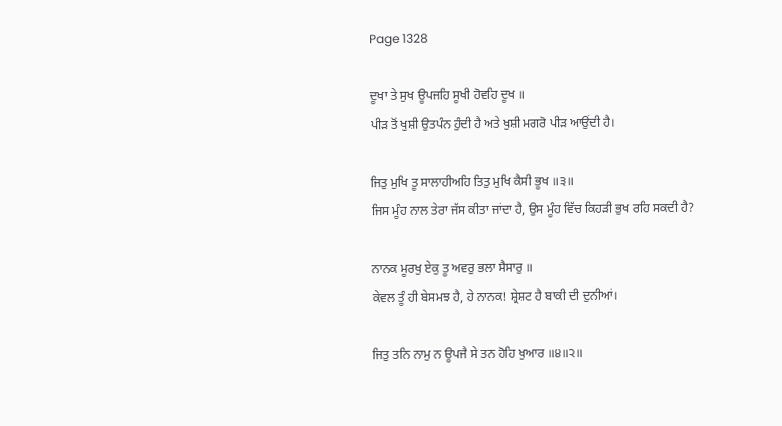Page 1328

ਦੂਖਾ ਤੇ ਸੁਖ ਊਪਜਹਿ ਸੂਖੀ ਹੋਵਹਿ ਦੂਖ ॥
ਪੀੜ ਤੋਂ ਖੁਸ਼ੀ ਉਤਪੰਨ ਹੁੰਦੀ ਹੈ ਅਤੇ ਖੁਸ਼ੀ ਮਗਰੋ ਪੀੜ ਆਉਂਦੀ ਹੈ।

ਜਿਤੁ ਮੁਖਿ ਤੂ ਸਾਲਾਹੀਅਹਿ ਤਿਤੁ ਮੁਖਿ ਕੈਸੀ ਭੂਖ ॥੩॥
ਜਿਸ ਮੂੰਹ ਨਾਲ ਤੇਰਾ ਜੱਸ ਕੀਤਾ ਜਾਂਦਾ ਹੈ, ਉਸ ਮੂੰਹ ਵਿੱਚ ਕਿਹੜੀ ਭੁਖ ਰਹਿ ਸਕਦੀ ਹੈ?

ਨਾਨਕ ਮੂਰਖੁ ਏਕੁ ਤੂ ਅਵਰੁ ਭਲਾ ਸੈਸਾਰੁ ॥
ਕੇਵਲ ਤੂੰ ਹੀ ਬੇਸਮਝ ਹੈ, ਹੇ ਨਾਨਕ! ਸ਼੍ਰੇਸ਼ਟ ਹੈ ਬਾਕੀ ਦੀ ਦੁਨੀਆਂ।

ਜਿਤੁ ਤਨਿ ਨਾਮੁ ਨ ਊਪਜੈ ਸੇ ਤਨ ਹੋਹਿ ਖੁਆਰ ॥੪॥੨॥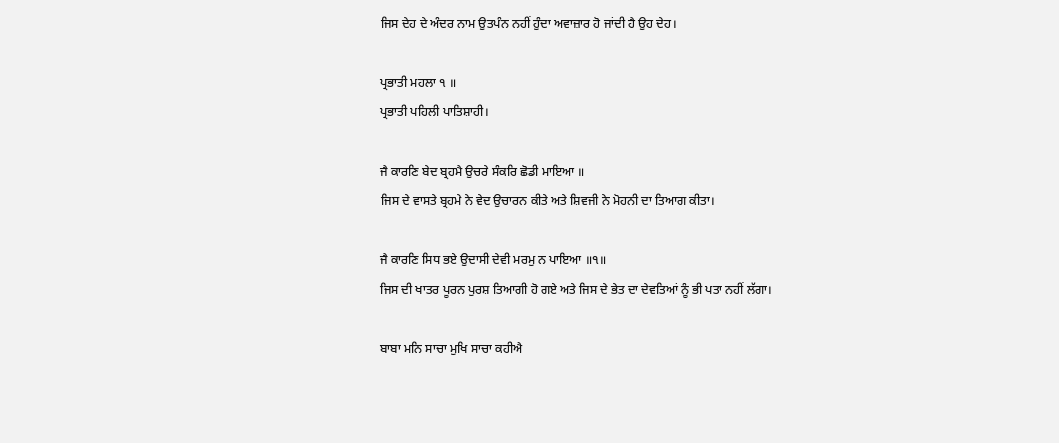ਜਿਸ ਦੇਹ ਦੇ ਅੰਦਰ ਨਾਮ ਉਤਪੰਨ ਨਹੀਂ ਹੁੰਦਾ ਅਵਾਜ਼ਾਰ ਹੋ ਜਾਂਦੀ ਹੈ ਉਹ ਦੇਹ।

ਪ੍ਰਭਾਤੀ ਮਹਲਾ ੧ ॥
ਪ੍ਰਭਾਤੀ ਪਹਿਲੀ ਪਾਤਿਸ਼ਾਹੀ।

ਜੈ ਕਾਰਣਿ ਬੇਦ ਬ੍ਰਹਮੈ ਉਚਰੇ ਸੰਕਰਿ ਛੋਡੀ ਮਾਇਆ ॥
ਜਿਸ ਦੇ ਵਾਸਤੇ ਬ੍ਰਹਮੇ ਨੇ ਵੇਦ ਉਚਾਰਨ ਕੀਤੇ ਅਤੇ ਸ਼ਿਵਜੀ ਨੇ ਮੋਹਨੀ ਦਾ ਤਿਆਗ ਕੀਤਾ।

ਜੈ ਕਾਰਣਿ ਸਿਧ ਭਏ ਉਦਾਸੀ ਦੇਵੀ ਮਰਮੁ ਨ ਪਾਇਆ ॥੧॥
ਜਿਸ ਦੀ ਖਾਤਰ ਪੂਰਨ ਪੁਰਸ਼ ਤਿਆਗੀ ਹੋ ਗਏ ਅਤੇ ਜਿਸ ਦੇ ਭੇਤ ਦਾ ਦੇਵਤਿਆਂ ਨੂੰ ਭੀ ਪਤਾ ਨਹੀਂ ਲੱਗਾ।

ਬਾਬਾ ਮਨਿ ਸਾਚਾ ਮੁਖਿ ਸਾਚਾ ਕਹੀਐ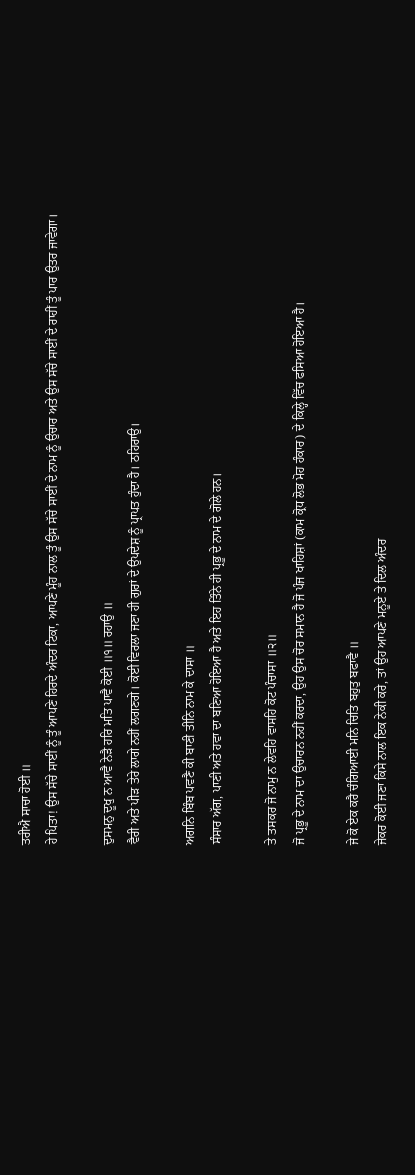ਤਰੀਐ ਸਾਚਾ ਹੋਈ ॥
ਹੇ ਪਿਤਾ! ਉਸ ਸੱਚੇ ਸਾਈਂ ਨੂੰ ਤੂੰ ਆਪਣੇ ਹਿਰਦੇ ਅੰਦਰ ਟਿਕਾ, ਆਪਣੇ ਮੂੰਹ ਨਾਲ ਤੂੰ ਉਸ ਸੱਚੇ ਸਾਈਂ ਦੇ ਨਾਮ ਨੂੰ ਉਚਾਰ ਅਤੇ ਉਸ ਸੱਚੇ ਸਾਈਂ ਦੇ ਰਾਹੀਂ ਤੂੰ ਪਾਰ ਉਤਰ ਜਾਵੇਗਾ।

ਦੁਸਮਨੁ ਦੂਖੁ ਨ ਆਵੈ ਨੇੜੈ ਹਰਿ ਮਤਿ ਪਾਵੈ ਕੋਈ ॥੧॥ ਰਹਾਉ ॥
ਵੈਰੀ ਅਤੇ ਪੀੜ ਤੇਰੇ ਲਾਗੇ ਨਹੀਂ ਲਗਣਗੇ। ਕੋਈ ਵਿਰਲਾ ਜਣਾ ਹੀ ਗੁਰਾਂ ਦੇ ਉਪਦੇਸ਼ ਨੂੰ ਪ੍ਰਾਪਤ ਹੁੰਦਾ ਹੈ। ਠਹਿਰਾਉ।

ਅਗਨਿ ਬਿੰਬ ਪਵਣੈ ਕੀ ਬਾਣੀ ਤੀਨਿ ਨਾਮ ਕੇ ਦਾਸਾ ॥
ਸੰਸਾਰ ਅੱਗ, ਪਾਣੀ ਅਤੇ ਹਵਾ ਦਾ ਬਣਿਆ ਹੋਇਆ ਹੈ ਅਤੇ ਇਹ ਤਿੰਨੇ ਹੀ ਪ੍ਰਭੂ ਦੇ ਨਾਮ ਦੇ ਗੋਲੇ ਹਨ।

ਤੇ ਤਸਕਰ ਜੋ ਨਾਮੁ ਨ ਲੇਵਹਿ ਵਾਸਹਿ ਕੋਟ ਪੰਚਾਸਾ ॥੨॥
ਜੋ ਪ੍ਰਭੂ ਦੇ ਨਾਮ ਦਾ ਉਚਾਰਨ ਨਹੀਂ ਕਰਦਾ, ਉਹ ਉਸ ਚੋਰ ਸਮਾਨ ਹੈ ਜੋ ਪੰਜ ਖਾਹਿਸ਼ਾਂ (ਕਾਮ ਕ੍ਰੋਧ ਲੋਭ ਮੋਹ ਹੰਕਾਰ) ਦੇ ਕਿਲ੍ਹੇ ਵਿੱਚ ਫਸਿਆ ਹੋਇਆ ਹੈ।

ਜੇ ਕੋ ਏਕ ਕਰੈ ਚੰਗਿਆਈ ਮਨਿ ਚਿਤਿ ਬਹੁਤੁ ਬਫਾਵੈ ॥
ਜੇਕਰ ਕੋਈ ਜਣਾ ਕਿਸੇ ਨਾਲ ਇਕ ਨੇਕੀ ਕਰੇ, ਤਾਂ ਉਹ ਆਪਣੇ ਮਨੂਏ ਤੇ ਦਿਲ ਅੰਦਰ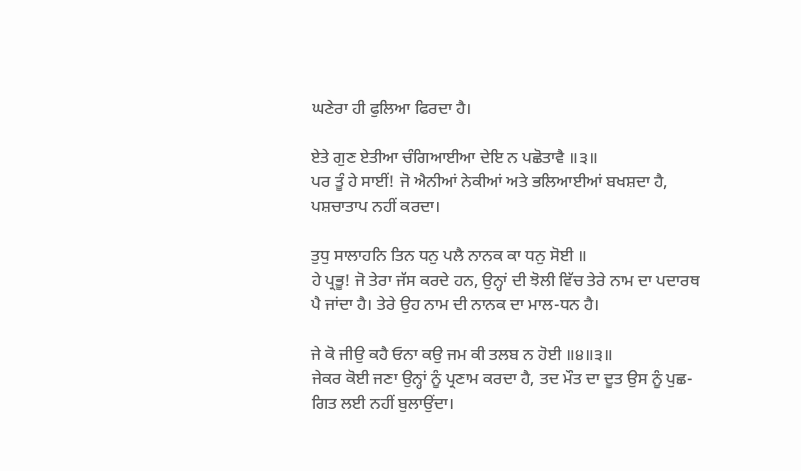ਘਣੇਰਾ ਹੀ ਫੁਲਿਆ ਫਿਰਦਾ ਹੈ।

ਏਤੇ ਗੁਣ ਏਤੀਆ ਚੰਗਿਆਈਆ ਦੇਇ ਨ ਪਛੋਤਾਵੈ ॥੩॥
ਪਰ ਤੂੰ ਹੇ ਸਾਈਂ! ਜੋ ਐਨੀਆਂ ਨੇਕੀਆਂ ਅਤੇ ਭਲਿਆਈਆਂ ਬਖਸ਼ਦਾ ਹੈ, ਪਸ਼ਚਾਤਾਪ ਨਹੀਂ ਕਰਦਾ।

ਤੁਧੁ ਸਾਲਾਹਨਿ ਤਿਨ ਧਨੁ ਪਲੈ ਨਾਨਕ ਕਾ ਧਨੁ ਸੋਈ ॥
ਹੇ ਪ੍ਰਭੂ! ਜੋ ਤੇਰਾ ਜੱਸ ਕਰਦੇ ਹਨ, ਉਨ੍ਹਾਂ ਦੀ ਝੋਲੀ ਵਿੱਚ ਤੇਰੇ ਨਾਮ ਦਾ ਪਦਾਰਥ ਪੈ ਜਾਂਦਾ ਹੈ। ਤੇਰੇ ਉਹ ਨਾਮ ਦੀ ਨਾਨਕ ਦਾ ਮਾਲ-ਧਨ ਹੈ।

ਜੇ ਕੋ ਜੀਉ ਕਹੈ ਓਨਾ ਕਉ ਜਮ ਕੀ ਤਲਬ ਨ ਹੋਈ ॥੪॥੩॥
ਜੇਕਰ ਕੋਈ ਜਣਾ ਉਨ੍ਹਾਂ ਨੂੰ ਪ੍ਰਣਾਮ ਕਰਦਾ ਹੈ, ਤਦ ਮੌਤ ਦਾ ਦੂਤ ਉਸ ਨੂੰ ਪੁਛ-ਗਿਤ ਲਈ ਨਹੀਂ ਬੁਲਾਉਂਦਾ।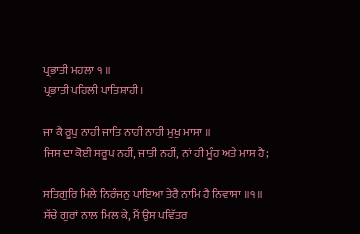ਪ੍ਰਭਾਤੀ ਮਹਲਾ ੧ ॥
ਪ੍ਰਭਾਤੀ ਪਹਿਲੀ ਪਾਤਿਸ਼ਾਹੀ।

ਜਾ ਕੈ ਰੂਪੁ ਨਾਹੀ ਜਾਤਿ ਨਾਹੀ ਨਾਹੀ ਮੁਖੁ ਮਾਸਾ ॥
ਜਿਸ ਦਾ ਕੋਈ ਸਰੂਪ ਨਹੀਂ, ਜਾਤੀ ਨਹੀਂ, ਨਾਂ ਹੀ ਮੂੰਹ ਅਤੇ ਮਾਸ ਹੈ;

ਸਤਿਗੁਰਿ ਮਿਲੇ ਨਿਰੰਜਨੁ ਪਾਇਆ ਤੇਰੈ ਨਾਮਿ ਹੈ ਨਿਵਾਸਾ ॥੧॥
ਸੱਚੇ ਗੁਰਾਂ ਨਾਲ ਮਿਲ ਕੇ, ਮੈਂ ਉਸ ਪਵਿੱਤਰ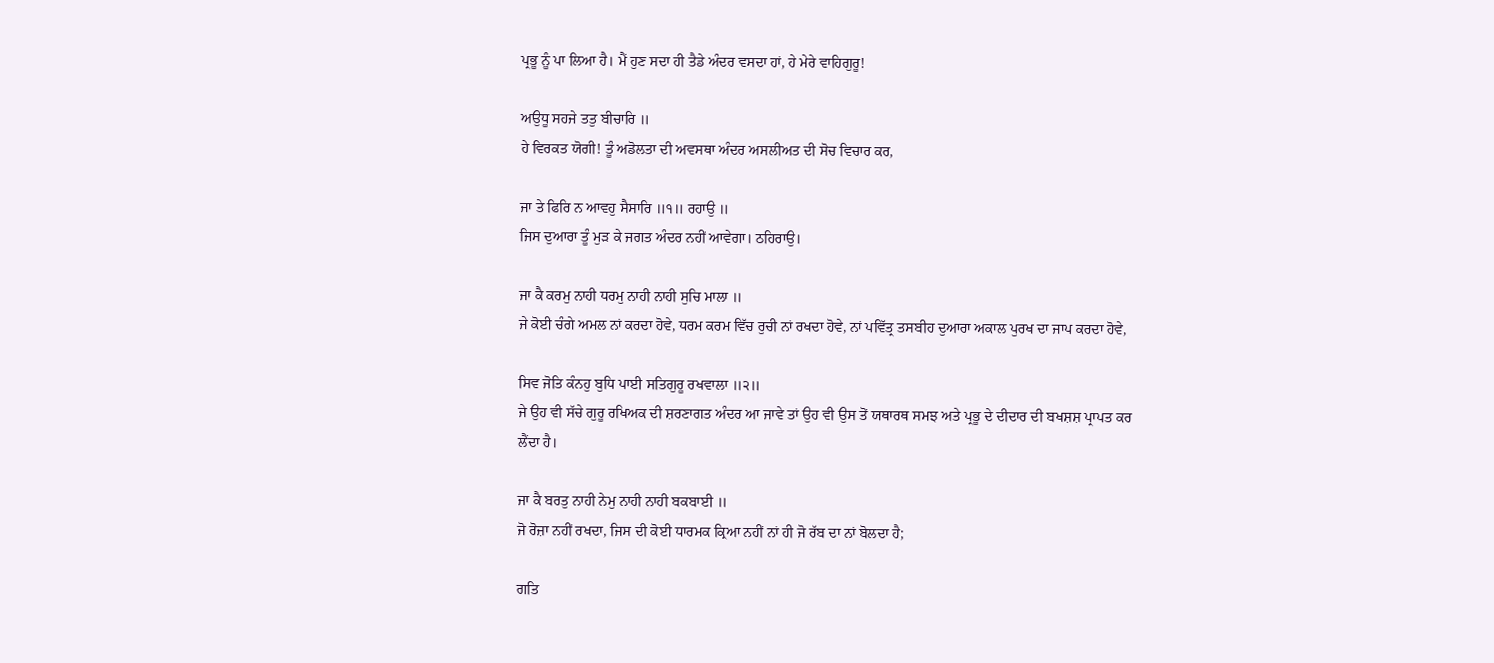ਪ੍ਰਭੂ ਨੂੰ ਪਾ ਲਿਆ ਹੈ। ਮੈਂ ਹੁਣ ਸਦਾ ਹੀ ਤੈਡੇ ਅੰਦਰ ਵਸਦਾ ਹਾਂ, ਹੇ ਮੇਰੇ ਵਾਹਿਗੁਰੂ!

ਅਉਧੂ ਸਹਜੇ ਤਤੁ ਬੀਚਾਰਿ ॥
ਹੇ ਵਿਰਕਤ ਯੋਗੀ! ਤੂੰ ਅਡੋਲਤਾ ਦੀ ਅਵਸਥਾ ਅੰਦਰ ਅਸਲੀਅਤ ਦੀ ਸੋਚ ਵਿਚਾਰ ਕਰ,

ਜਾ ਤੇ ਫਿਰਿ ਨ ਆਵਹੁ ਸੈਸਾਰਿ ॥੧॥ ਰਹਾਉ ॥
ਜਿਸ ਦੁਆਰਾ ਤੂੰ ਮੁੜ ਕੇ ਜਗਤ ਅੰਦਰ ਨਹੀਂ ਆਵੇਗਾ। ਠਹਿਰਾਉ।

ਜਾ ਕੈ ਕਰਮੁ ਨਾਹੀ ਧਰਮੁ ਨਾਹੀ ਨਾਹੀ ਸੁਚਿ ਮਾਲਾ ॥
ਜੇ ਕੋਈ ਚੰਗੇ ਅਮਲ ਨਾਂ ਕਰਦਾ ਹੋਵੇ, ਧਰਮ ਕਰਮ ਵਿੱਚ ਰੁਚੀ ਨਾਂ ਰਖਦਾ ਹੋਵੇ, ਨਾਂ ਪਵਿੱਤ੍ਰ ਤਸਬੀਹ ਦੁਆਰਾ ਅਕਾਲ ਪੁਰਖ ਦਾ ਜਾਪ ਕਰਦਾ ਹੋਵੇ,

ਸਿਵ ਜੋਤਿ ਕੰਨਹੁ ਬੁਧਿ ਪਾਈ ਸਤਿਗੁਰੂ ਰਖਵਾਲਾ ॥੨॥
ਜੇ ਉਹ ਵੀ ਸੱਚੇ ਗੁਰੂ ਰਖਿਅਕ ਦੀ ਸ਼ਰਣਾਗਤ ਅੰਦਰ ਆ ਜਾਵੇ ਤਾਂ ਉਹ ਵੀ ਉਸ ਤੋਂ ਯਥਾਰਥ ਸਮਝ ਅਤੇ ਪ੍ਰਭੂ ਦੇ ਦੀਦਾਰ ਦੀ ਬਖਸ਼ਸ਼ ਪ੍ਰਾਪਤ ਕਰ ਲੈਂਦਾ ਹੈ।

ਜਾ ਕੈ ਬਰਤੁ ਨਾਹੀ ਨੇਮੁ ਨਾਹੀ ਨਾਹੀ ਬਕਬਾਈ ॥
ਜੋ ਰੋਜ਼ਾ ਨਹੀਂ ਰਖਦਾ, ਜਿਸ ਦੀ ਕੋਈ ਧਾਰਮਕ ਕ੍ਰਿਆ ਨਹੀਂ ਨਾਂ ਹੀ ਜੋ ਰੱਬ ਦਾ ਨਾਂ ਬੋਲਦਾ ਹੈ;

ਗਤਿ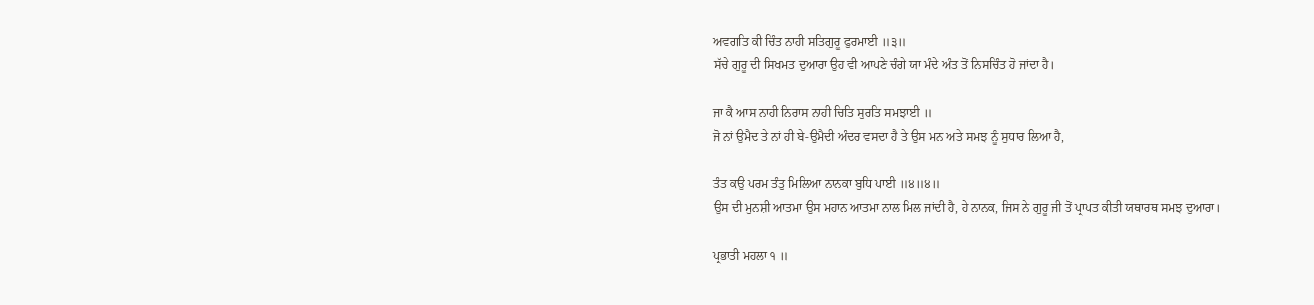ਅਵਗਤਿ ਕੀ ਚਿੰਤ ਨਾਹੀ ਸਤਿਗੁਰੂ ਫੁਰਮਾਈ ॥੩॥
ਸੱਚੇ ਗੁਰੂ ਦੀ ਸਿਖਮਤ ਦੁਆਰਾ ਉਹ ਵੀ ਆਪਣੇ ਚੰਗੇ ਯਾ ਮੰਦੇ ਅੰਤ ਤੋਂ ਨਿਸਚਿੰਤ ਹੋ ਜਾਂਦਾ ਹੈ।

ਜਾ ਕੈ ਆਸ ਨਾਹੀ ਨਿਰਾਸ ਨਾਹੀ ਚਿਤਿ ਸੁਰਤਿ ਸਮਝਾਈ ॥
ਜੋ ਨਾਂ ਉਮੈਦ ਤੇ ਨਾਂ ਹੀ ਬੇ-ਉਮੈਦੀ ਅੰਦਰ ਵਸਦਾ ਹੈ ਤੇ ਉਸ ਮਨ ਅਤੇ ਸਮਝ ਨੂੰ ਸੁਧਾਰ ਲਿਆ ਹੈ,

ਤੰਤ ਕਉ ਪਰਮ ਤੰਤੁ ਮਿਲਿਆ ਨਾਨਕਾ ਬੁਧਿ ਪਾਈ ॥੪॥੪॥
ਉਸ ਦੀ ਮੁਨਸ਼ੀ ਆਤਮਾ ਉਸ ਮਹਾਨ ਆਤਮਾ ਨਾਲ ਮਿਲ ਜਾਂਦੀ ਹੈ, ਹੇ ਨਾਨਕ, ਜਿਸ ਨੇ ਗੁਰੂ ਜੀ ਤੋਂ ਪ੍ਰਾਪਤ ਕੀਤੀ ਯਥਾਰਥ ਸਮਝ ਦੁਆਰਾ।

ਪ੍ਰਭਾਤੀ ਮਹਲਾ ੧ ॥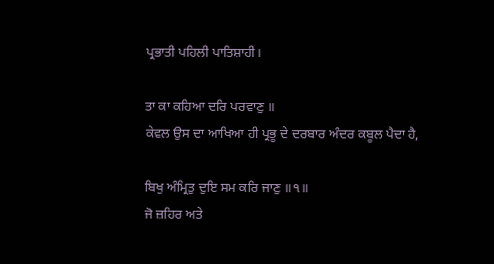ਪ੍ਰਭਾਤੀ ਪਹਿਲੀ ਪਾਤਿਸ਼ਾਹੀ।

ਤਾ ਕਾ ਕਹਿਆ ਦਰਿ ਪਰਵਾਣੁ ॥
ਕੇਵਲ ਉਸ ਦਾ ਆਖਿਆ ਹੀ ਪ੍ਰਭੂ ਦੇ ਦਰਬਾਰ ਅੰਦਰ ਕਬੂਲ ਪੈਦਾ ਹੈ,

ਬਿਖੁ ਅੰਮ੍ਰਿਤੁ ਦੁਇ ਸਮ ਕਰਿ ਜਾਣੁ ॥੧॥
ਜੋ ਜ਼ਹਿਰ ਅਤੇ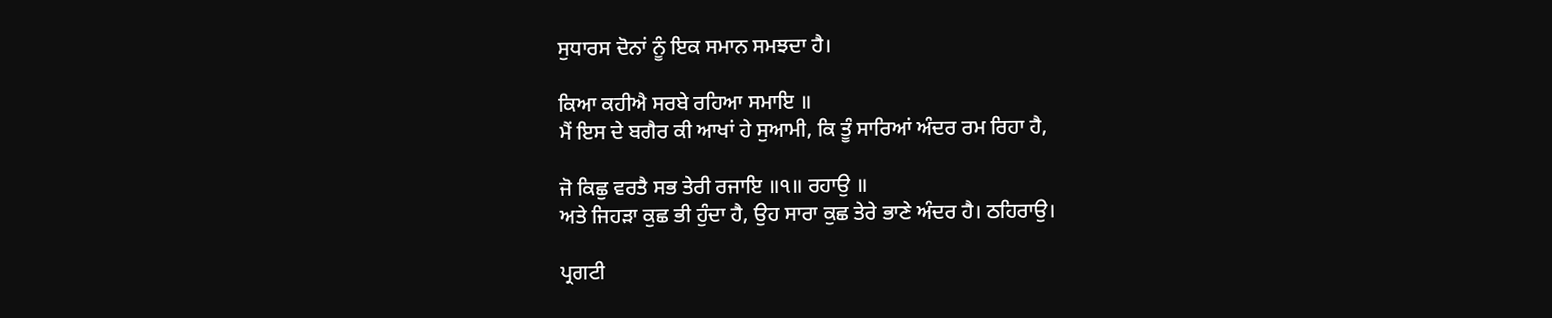ਸੁਧਾਰਸ ਦੋਨਾਂ ਨੂੰ ਇਕ ਸਮਾਨ ਸਮਝਦਾ ਹੈ।

ਕਿਆ ਕਹੀਐ ਸਰਬੇ ਰਹਿਆ ਸਮਾਇ ॥
ਮੈਂ ਇਸ ਦੇ ਬਗੈਰ ਕੀ ਆਖਾਂ ਹੇ ਸੁਆਮੀ, ਕਿ ਤੂੰ ਸਾਰਿਆਂ ਅੰਦਰ ਰਮ ਰਿਹਾ ਹੈ,

ਜੋ ਕਿਛੁ ਵਰਤੈ ਸਭ ਤੇਰੀ ਰਜਾਇ ॥੧॥ ਰਹਾਉ ॥
ਅਤੇ ਜਿਹੜਾ ਕੁਛ ਭੀ ਹੁੰਦਾ ਹੈ, ਉਹ ਸਾਰਾ ਕੁਛ ਤੇਰੇ ਭਾਣੇ ਅੰਦਰ ਹੈ। ਠਹਿਰਾਉ।

ਪ੍ਰਗਟੀ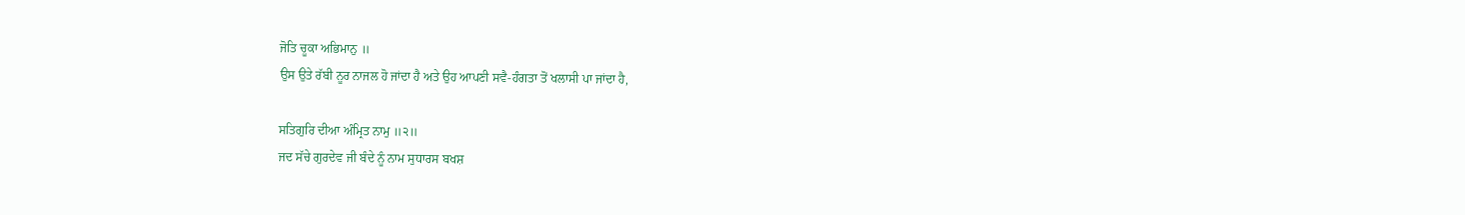ਜੋਤਿ ਚੂਕਾ ਅਭਿਮਾਨੁ ॥
ਉਸ ਉਤੇ ਰੱਬੀ ਨੂਰ ਨਾਜਲ ਹੋ ਜਾਂਦਾ ਹੈ ਅਤੇ ਉਹ ਆਪਣੀ ਸਵੈ-ਹੰਗਤਾ ਤੋਂ ਖਲਾਸੀ ਪਾ ਜਾਂਦਾ ਹੈ,

ਸਤਿਗੁਰਿ ਦੀਆ ਅੰਮ੍ਰਿਤ ਨਾਮੁ ॥੨॥
ਜਦ ਸੱਚੇ ਗੁਰਦੇਵ ਜੀ ਬੰਦੇ ਨੂੰ ਨਾਮ ਸੁਧਾਰਸ ਬਖਸ਼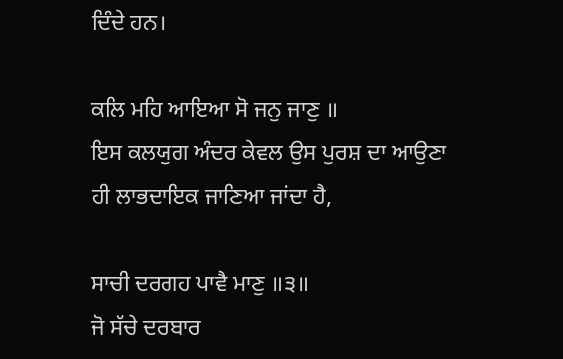ਦਿੰਦੇ ਹਨ।

ਕਲਿ ਮਹਿ ਆਇਆ ਸੋ ਜਨੁ ਜਾਣੁ ॥
ਇਸ ਕਲਯੁਗ ਅੰਦਰ ਕੇਵਲ ਉਸ ਪੁਰਸ਼ ਦਾ ਆਉਣਾ ਹੀ ਲਾਭਦਾਇਕ ਜਾਣਿਆ ਜਾਂਦਾ ਹੈ,

ਸਾਚੀ ਦਰਗਹ ਪਾਵੈ ਮਾਣੁ ॥੩॥
ਜੋ ਸੱਚੇ ਦਰਬਾਰ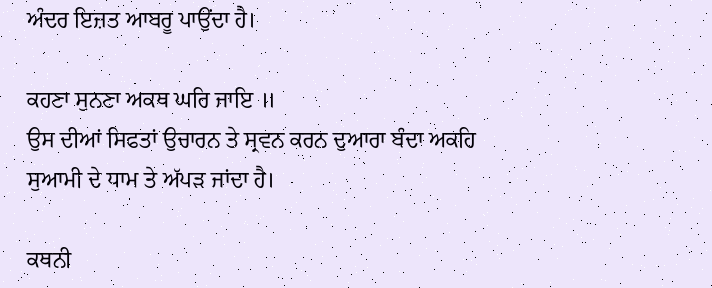ਅੰਦਰ ਇਜ਼ਤ ਆਬਰੂ ਪਾਉਂਦਾ ਹੈ।

ਕਹਣਾ ਸੁਨਣਾ ਅਕਥ ਘਰਿ ਜਾਇ ॥
ਉਸ ਦੀਆਂ ਸਿਫਤਾਂ ਉਚਾਰਨ ਤੇ ਸ੍ਰਵਨ ਕਰਨ ਦੁਆਰਾ ਬੰਦਾ ਅਕਹਿ ਸੁਆਮੀ ਦੇ ਧਾਮ ਤੇ ਅੱਪੜ ਜਾਂਦਾ ਹੈ।

ਕਥਨੀ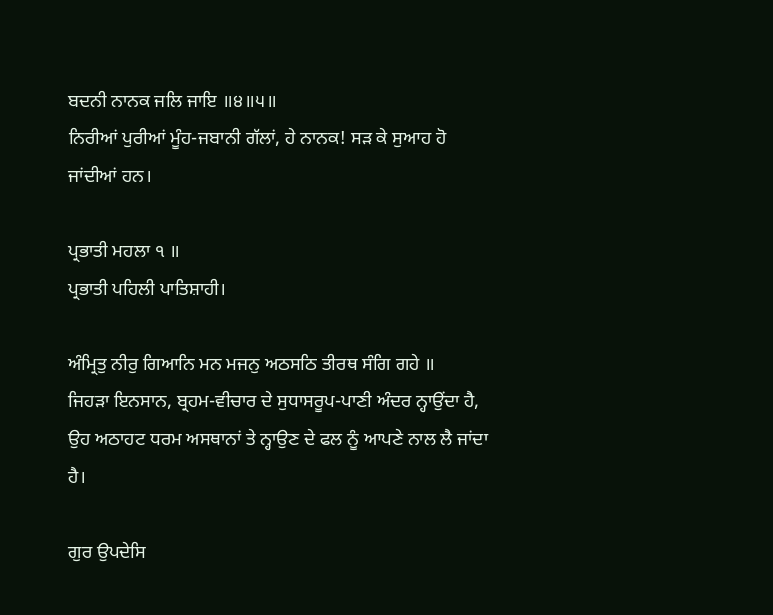ਬਦਨੀ ਨਾਨਕ ਜਲਿ ਜਾਇ ॥੪॥੫॥
ਨਿਰੀਆਂ ਪੁਰੀਆਂ ਮੂੰਹ-ਜਬਾਨੀ ਗੱਲਾਂ, ਹੇ ਨਾਨਕ! ਸੜ ਕੇ ਸੁਆਹ ਹੋ ਜਾਂਦੀਆਂ ਹਨ।

ਪ੍ਰਭਾਤੀ ਮਹਲਾ ੧ ॥
ਪ੍ਰਭਾਤੀ ਪਹਿਲੀ ਪਾਤਿਸ਼ਾਹੀ।

ਅੰਮ੍ਰਿਤੁ ਨੀਰੁ ਗਿਆਨਿ ਮਨ ਮਜਨੁ ਅਠਸਠਿ ਤੀਰਥ ਸੰਗਿ ਗਹੇ ॥
ਜਿਹੜਾ ਇਨਸਾਨ, ਬ੍ਰਹਮ-ਵੀਚਾਰ ਦੇ ਸੁਧਾਸਰੂਪ-ਪਾਣੀ ਅੰਦਰ ਨ੍ਹਾਉਂਦਾ ਹੈ, ਉਹ ਅਠਾਹਟ ਧਰਮ ਅਸਥਾਨਾਂ ਤੇ ਨ੍ਹਾਉਣ ਦੇ ਫਲ ਨੂੰ ਆਪਣੇ ਨਾਲ ਲੈ ਜਾਂਦਾ ਹੈ।

ਗੁਰ ਉਪਦੇਸਿ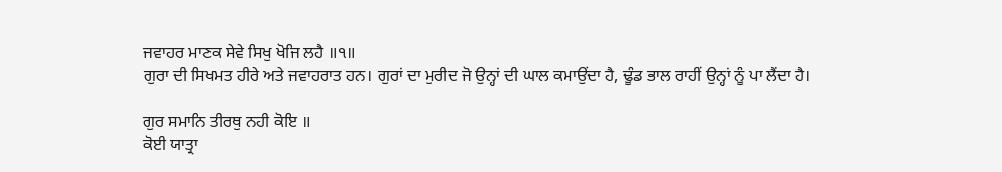ਜਵਾਹਰ ਮਾਣਕ ਸੇਵੇ ਸਿਖੁ ਖੋਜਿ ਲਹੈ ॥੧॥
ਗੁਰਾ ਦੀ ਸਿਖਮਤ ਹੀਰੇ ਅਤੇ ਜਵਾਹਰਾਤ ਹਨ। ਗੁਰਾਂ ਦਾ ਮੁਰੀਦ ਜੋ ਉਨ੍ਹਾਂ ਦੀ ਘਾਲ ਕਮਾਉਂਦਾ ਹੈ, ਢੂੰਡ ਭਾਲ ਰਾਹੀਂ ਉਨ੍ਹਾਂ ਨੂੰ ਪਾ ਲੈਂਦਾ ਹੈ।

ਗੁਰ ਸਮਾਨਿ ਤੀਰਥੁ ਨਹੀ ਕੋਇ ॥
ਕੋਈ ਯਾਤ੍ਰਾ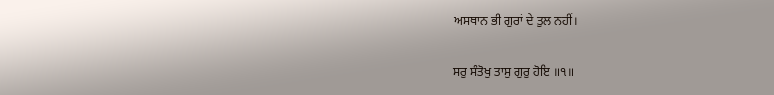ਅਸਥਾਨ ਭੀ ਗੁਰਾਂ ਦੇ ਤੁਲ ਨਹੀਂ।

ਸਰੁ ਸੰਤੋਖੁ ਤਾਸੁ ਗੁਰੁ ਹੋਇ ॥੧॥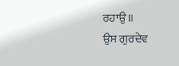ਰਹਾਉ ॥
ਉਸ ਗੁਰਦੇਵ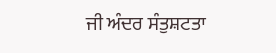ਜੀ ਅੰਦਰ ਸੰਤੁਸ਼ਟਤਾ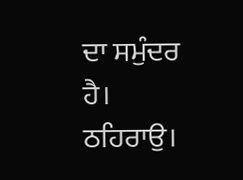ਦਾ ਸਮੁੰਦਰ ਹੈ। ਠਹਿਰਾਉ।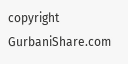copyright GurbaniShare.com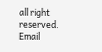all right reserved. Email